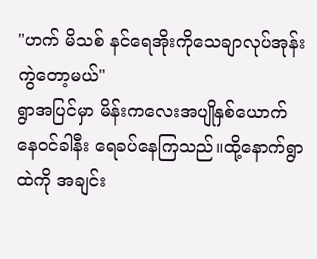"ဟက် မိသစ် နင်ရေအိုးကိုသေချာလုပ်အုန်း ကွဲတော့မယ်"
ရွာအပြင်မှာ မိန်းကလေးအပျိုနှစ်ယောက် နေဝင်ခါနီး ရေခပ်နေကြသည်။ထို့နောက်ရွာထဲကို အချင်း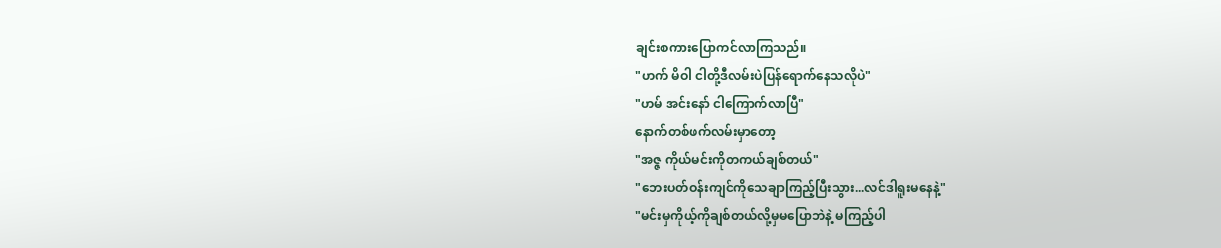ချင်းစကားပြောကင်လာကြသည်။
"ဟက် မိဝါ ငါတို့ဒီလမ်းပဲပြန်ရောက်နေသလိုပဲ"
"ဟမ် အင်းနော် ငါကြောက်လာပြီ"
နောက်တစ်ဖက်လမ်းမှာတော့
"အဇ္ဇ ကိုယ်မင်းကိုတကယ်ချစ်တယ်"
"ဘေးပတ်ဝန်းကျင်ကိုသေချာကြည့်ပြီးသွား...လင်ဒါရူးမနေနဲ့"
"မင်းမှကိုယ့်ကိုချစ်တယ်လို့မှမပြောဘဲနဲ့ မကြည့်ပါ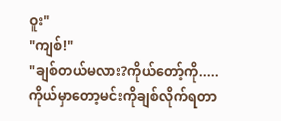ဝူး"
"ကျစ်!"
"ချစ်တယ်မလား?ကိုယ်တော့်ကို.....ကိုယ်မှာတော့မင်းကိုချစ်လိုက်ရတာ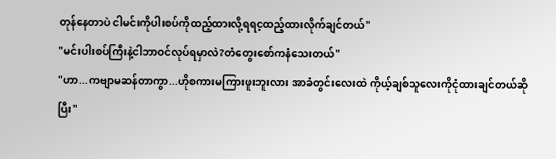တုန်နေတာပဲ ငါမင်းကိုပါးစပ်ကိုထည့်ထားလို့ရရင့ထည့်ထားလိုက်ချင်တယ်"
"မင်းပါးစပ်ကြီးနဲ့ငါဘာဝင်လုပ်ရမှာလဲ?တံတွေးစော်ကနံသေးတယ်"
"ဟာ...ကဗျာမဆန်တာကွာ...ဟိုစကားမကြားဖူးဘူးလား အာခံတွင်းလေးထဲ ကိုယ့်ချစ်သူလေးကိုငုံထားချင်တယ်ဆိုပြီး"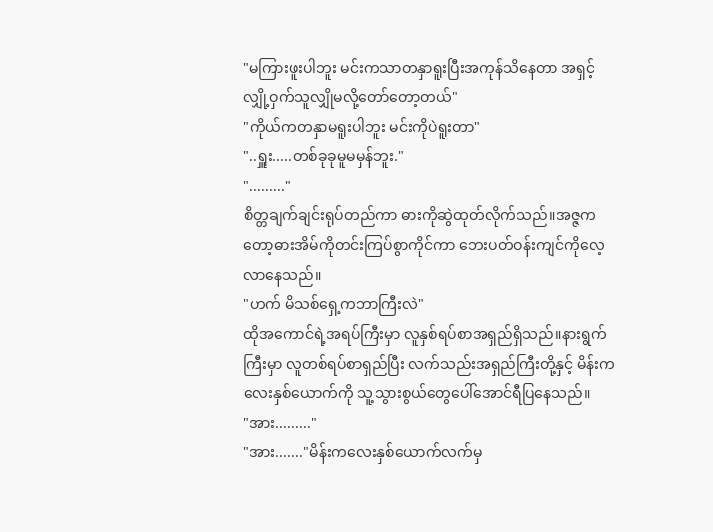"မကြားဖူးပါဘူး မင်းကသာတနှာရူးပြီးအကုန်သိနေတာ အရှင့်လျှို့ဝှက်သူလျှိုမလို့တော်တော့တယ်"
"ကိုယ်ကတနှာမရူးပါဘူး မင်းကိုပဲရူးတာ"
"..ရှူး.....တစ်ခုခုမူမမှန်ဘူး."
"........."
စိတ္တချက်ချင်းရုပ်တည်ကာ ဓားကိုဆွဲထုတ်လိုက်သည်။အဇ္ဇကတော့ဓားအိမ်ကိုတင်းကြပ်စွာကိုင်ကာ ဘေးပတ်ဝန်းကျင်ကိုလေ့လာနေသည်။
"ဟက် မိသစ်ရှေ့ကဘာကြီးလဲ"
ထိုအကောင်ရဲ့အရပ်ကြီးမှာ လူနှစ်ရပ်စာအရှည်ရှိသည်။နားရွက်ကြီးမှာ လူတစ်ရပ်စာရှည်ပြီး လက်သည်းအရှည်ကြီးတို့နှင့် မိန်းကလေးနှစ်ယောက်ကို သူ့သွားစွယ်တွေပေါ်အောင်ရီပြနေသည်။
"အား........."
"အား......."မိန်းကလေးနှစ်ယောက်လက်မှ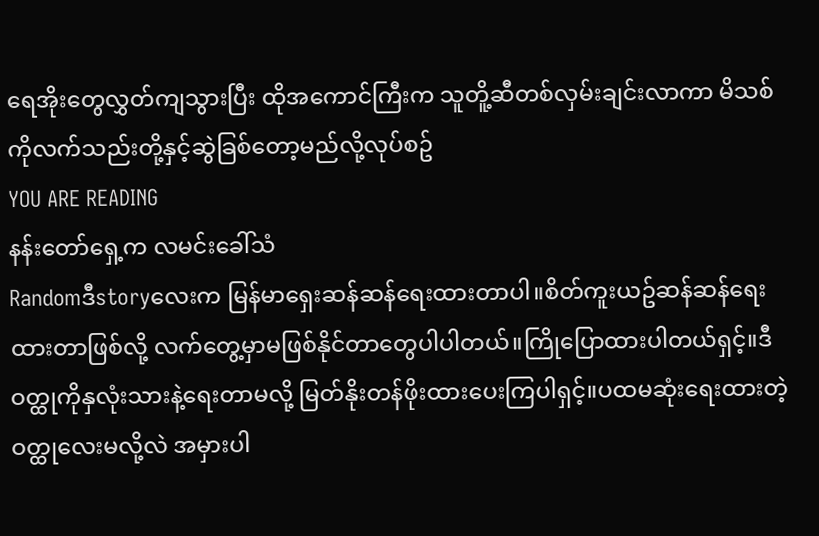ရေအိုးတွေလွှတ်ကျသွားပြီး ထိုအကောင်ကြီးက သူတိူ့ဆီတစ်လှမ်းချင်းလာကာ မိသစ်ကိုလက်သည်းတို့နှင့်ဆွဲခြစ်တော့မည်လို့လုပ်စဥ်
YOU ARE READING
နန်းတော်ရှေ့က လမင်းခေါ်သံ
Randomဒီstoryလေးက မြန်မာရှေးဆန်ဆန်ရေးထားတာပါ။စိတ်ကူးယဥ်ဆန်ဆန်ရေးထားတာဖြစ်လို့ လက်တွေ့မှာမဖြစ်နိုင်တာတွေပါပါတယ်။ကြိုပြောထားပါတယ်ရှင့်။ဒီဝတ္ထုကိုနှလုံးသားနဲ့ရေးတာမလို့ မြတ်နိုးတန်ဖိုးထားပေးကြပါရှင့်။ပထမဆုံးရေးထားတဲ့ဝတ္ထုလေးမလို့လဲ အမှားပါ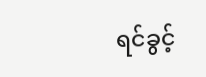ရင်ခွင့်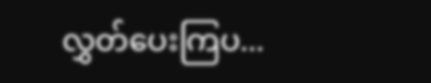လွှတ်ပေးကြပ...